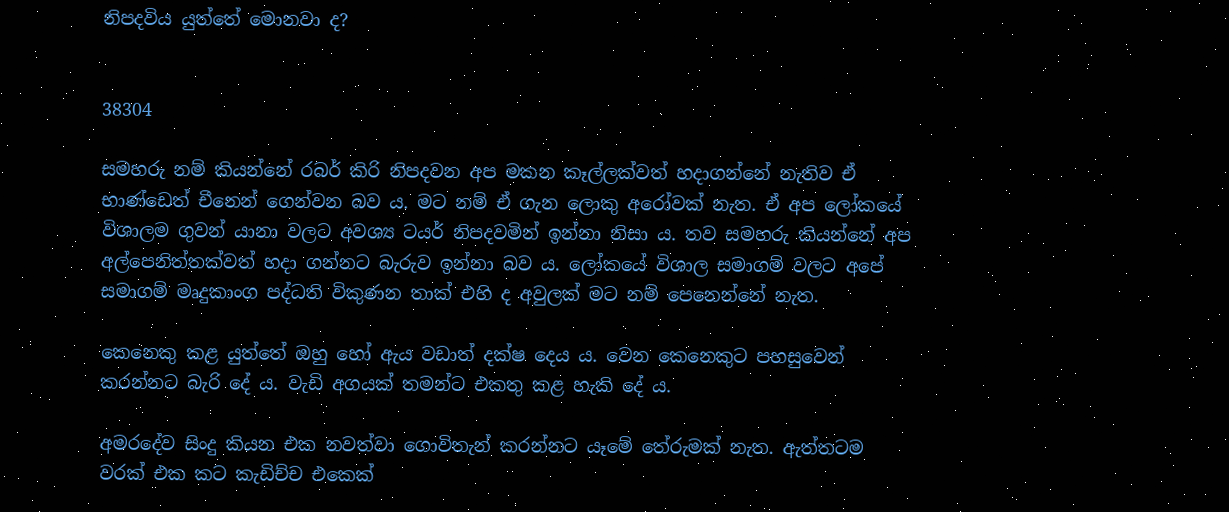නිපදවිය යුත්තේ මොනවා ද?


38304

සමහරු නම් කියන්නේ රබර් කිරි නිපදවන අප මකන කෑල්ලක්වත් හදාගන්නේ නැතිව ඒ භාණ්ඩෙත් චීනෙන් ගෙන්වන බව ය. මට නම් ඒ ගැන ලොකු අරෝවක් නැත. ඒ අප ලෝකයේ විශාලම ගුවන් යානා වලට අවශ්‍ය ටයර් නිපදවමින් ඉන්නා නිසා ය. තව සමහරු කියන්නේ අප අල්පෙනිත්තක්වත් හදා ගන්නට බැරුව ඉන්නා බව ය. ලෝකයේ විශාල සමාගම් වලට අපේ සමාගම් මෘදුකාංග පද්ධති විකුණන තාක් එහි ද අවුලක් මට නම් පෙනෙන්නේ නැත.

කෙනෙකු කළ යුත්තේ ඔහු හෝ ඇය වඩාත් දක්ෂ දෙය ය. වෙන කෙනෙකුට පහසුවෙන් කරන්නට බැරි දේ ය. වැඩි අගයක් තමන්ට එකතු කළ හැකි දේ ය.

අමරදේව සිංදු කියන එක නවත්වා ගොවිතැන් කරන්නට යෑමේ තේරුමක් නැත. ඇත්තටම වරක් එක කට කැඩිච්ච එකෙක්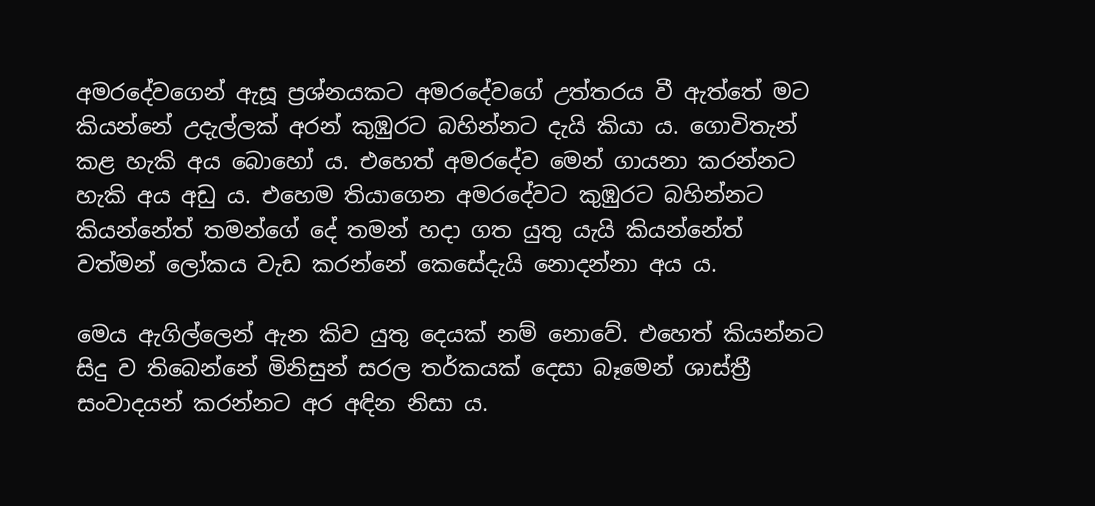අමරදේවගෙන් ඇසූ ප්‍රශ්නයකට අමරදේවගේ උත්තරය වී ඇත්තේ මට කියන්නේ උදැල්ලක් අරන් කුඹුරට බහින්නට දැයි කියා ය. ගොවිතැන් කළ හැකි අය බොහෝ ය. එහෙත් අමරදේව මෙන් ගායනා කරන්නට හැකි අය අඩු ය. එහෙම තියාගෙන අමරදේවට කුඹුරට බහින්නට කියන්නේත් තමන්ගේ දේ තමන් හදා ගත යුතු යැයි කියන්නේත් වත්මන් ලෝකය වැඩ කරන්නේ කෙසේදැයි නොදන්නා අය ය.

මෙය ඇගිල්ලෙන් ඇන කිව යුතු දෙයක් නම් නොවේ. එහෙත් කියන්නට සිදු ව තිබෙන්නේ මිනිසුන් සරල තර්කයක් දෙසා බෑමෙන් ශාස්ත්‍රී සංවාදයන් කරන්නට අර අඳින නිසා ය.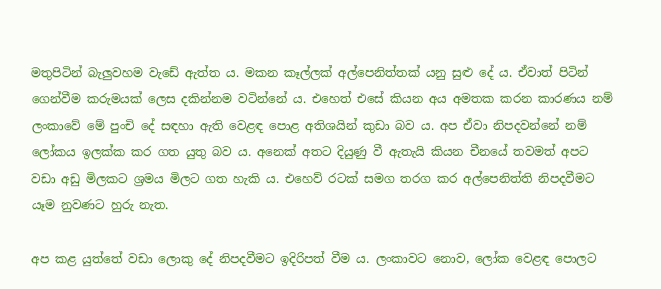මතුපිටින් බැලුවහම වැඩේ ඇත්ත ය. මකන කෑල්ලක් අල්පෙනිත්තක් යනු සුළු දේ ය. ඒවාත් පිටින් ගෙන්වීම කරුමයක් ලෙස දකින්නම වටින්නේ ය. එහෙත් එසේ කියන අය අමතක කරන කාරණය නම් ලංකාවේ මේ පුංචි දේ සඳහා ඇති වෙළඳ පොළ අතිශයින් කුඩා බව ය. අප ඒවා නිපදවන්නේ නම් ලෝකය ඉලක්ක කර ගත යුතු බව ය. අනෙක් අතට දියුණු වී ඇතැයි කියන චීනයේ තවමත් අපට වඩා අඩු මිලකට ශ්‍රමය මිලට ගත හැකි ය. එහෙව් රටක් සමග තරග කර අල්පෙනිත්ති නිපදවීමට යෑම නුවණට හුරු නැත.

අප කළ යුත්තේ වඩා ලොකු දේ නිපදවීමට ඉදිරිපත් වීම ය. ලංකාවට නොව, ලෝක වෙළඳ පොලට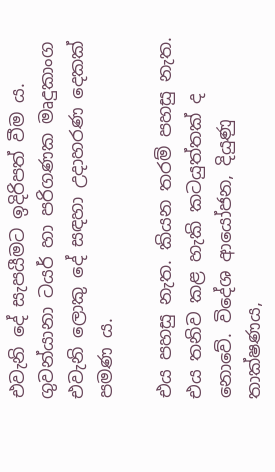එවැනි දේ සැපයීමට ඉදිරිපත් වීම ය. ගුවන්යානා ටයර් හා පරිගණක මෘදුකාංග එවැනි ලොකු දේ සඳහා උදාහරණ දෙකක් පමණ ය.

එය පහසු නැත. කියන තරම් පහසු නැත. එය තනිව කළ හැකි කටයුත්තක් ද නොවේ. විදේශ ආයෝජන, දියුණු තාක්ෂණය,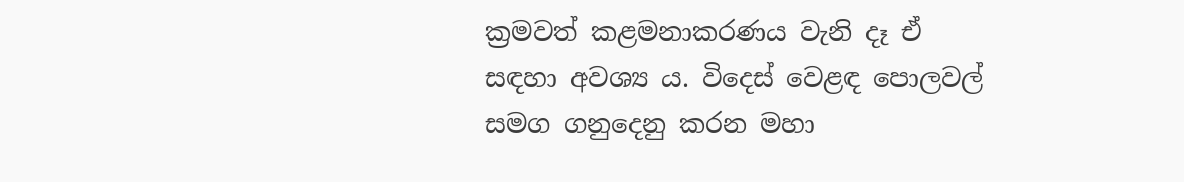ක්‍රමවත් කළමනාකරණය වැනි දෑ ඒ සඳහා අවශ්‍ය ය. විදෙස් වෙළඳ පොලවල් සමග ගනුදෙනු කරන මහා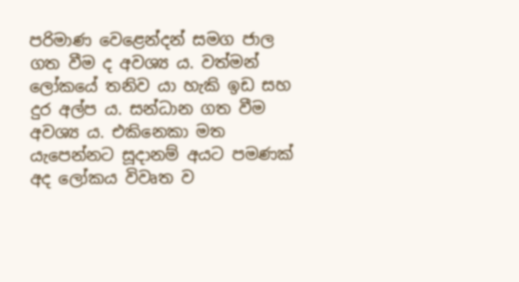පරිමාණ වෙළෙන්දන් සමග ජාල ගත වීම ද අවශ්‍ය ය. වත්මන් ලෝකයේ තනිව යා හැකි ඉඩ සහ දුර අල්ප ය. සන්ධාන ගත වීම අවශ්‍ය ය. එකිනෙකා මත යැපෙන්නට සූදානම් අයට පමණක් අද ලෝකය විවෘත ව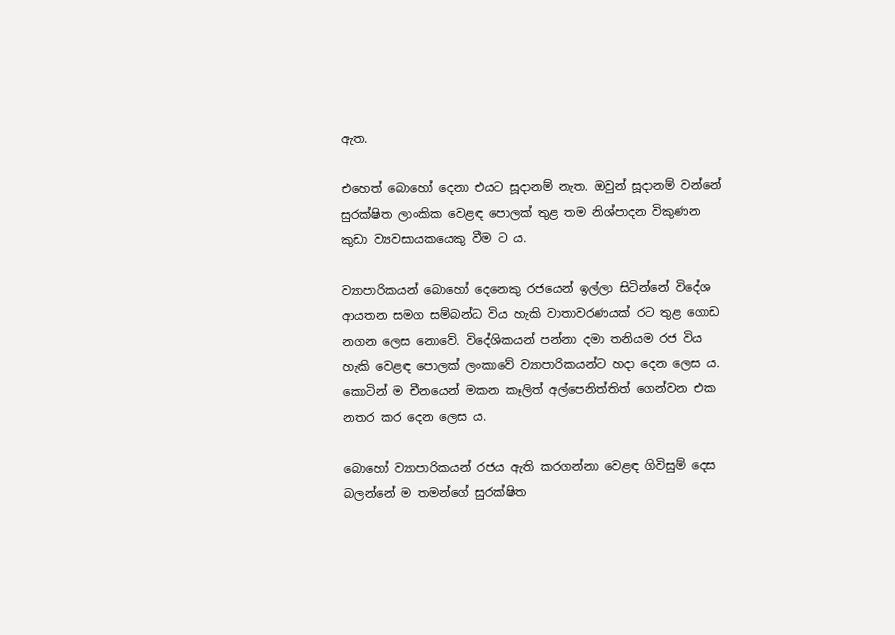ඇත.

එහෙත් බොහෝ දෙනා එයට සූදානම් නැත. ඔවුන් සූදානම් වන්නේ සුරක්ෂිත ලාංකික වෙළඳ පොලක් තුළ තම නිශ්පාදන විකුණන කුඩා ව්‍යවසායකයෙකු වීම ට ය.

ව්‍යාපාරිකයන් බොහෝ දෙනෙකු රජයෙන් ඉල්ලා සිටින්නේ විදේශ ආයතන සමග සම්බන්ධ විය හැකි වාතාවරණයක් රට තුළ ගොඩ නගන ලෙස නොවේ. විදේශිකයන් පන්නා දමා තනියම රජ විය හැකි වෙළඳ පොලක් ලංකාවේ ව්‍යාපාරිකයන්ට හදා දෙන ලෙස ය. කොටින් ම චීනයෙන් මකන කෑලිත් අල්පෙනිත්තිත් ගෙන්වන එක නතර කර දෙන ලෙස ය.

බොහෝ ව්‍යාපාරිකයන් රජය ඇති කරගන්නා වෙළඳ ගිවිසුම් දෙස බලන්නේ ම තමන්ගේ සුරක්ෂිත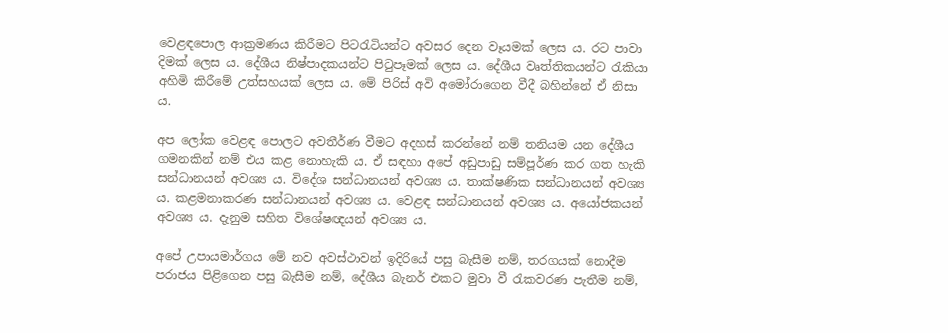වෙළඳපොල ආක්‍රමණය කිරීමට පිටරැටියන්ට අවසර දෙන වෑයමක් ලෙස ය. රට පාවා දිමක් ලෙස ය. දේශීය නිෂ්පාදකයන්ට පිටුපෑමක් ලෙස ය. දේශීය වෘත්තිකයන්ට රැකියා අහිමි කිරීමේ උත්සහයක් ලෙස ය. මේ පිරිස් අවි අමෝරාගෙන වීදී බහින්නේ ඒ නිසා ය.

අප ලෝක වෙළඳ පොලට අවතීර්ණ වීමට අදහස් කරන්නේ නම් තනියම යන දේශීය ගමනකින් නම් එය කළ නොහැකි ය. ඒ සඳහා අපේ අඩුපාඩු සම්පූර්ණ කර ගත හැකි සන්ධානයන් අවශ්‍ය ය. විදේශ සන්ධානයන් අවශ්‍ය ය. තාක්ෂණික සන්ධානයන් අවශ්‍ය ය. කළමනාකරණ සන්ධානයන් අවශ්‍ය ය. වෙළඳ සන්ධානයන් අවශ්‍ය ය. අයෝජකයන් අවශ්‍ය ය. දැනුම සහිත විශේෂඥයන් අවශ්‍ය ය.

අපේ උපායමාර්ගය මේ නව අවස්ථාවන් ඉදිරියේ පසු බැසීම නම්, තරගයක් නොදීම පරාජය පිළිගෙන පසු බැසීම නම්, දේශීය බැනර් එකට මුවා වී රැකවරණ පැතීම නම්,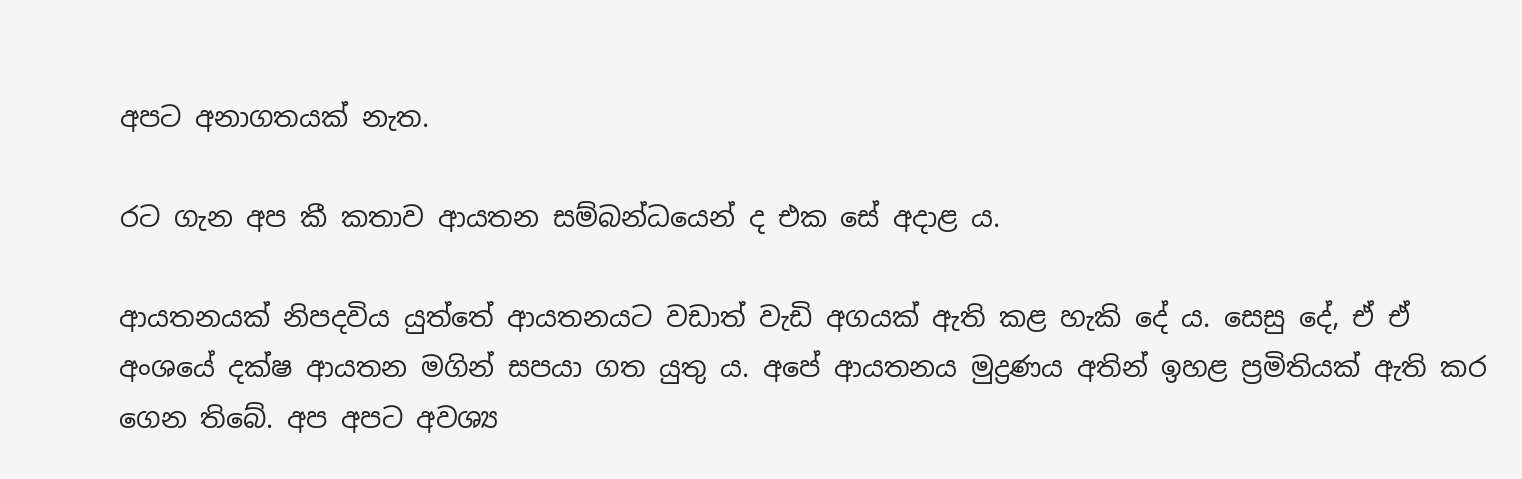අපට අනාගතයක් නැත.

රට ගැන අප කී කතාව ආයතන සම්බන්ධයෙන් ද එක සේ අදාළ ය.

ආයතනයක් නිපදවිය යුත්තේ ආයතනයට වඩාත් වැඩි අගයක් ඇති කළ හැකි දේ ය. සෙසු දේ, ඒ ඒ අංශයේ දක්ෂ ආයතන මගින් සපයා ගත යුතු ය. අපේ ආයතනය මුද්‍රණය අතින් ඉහළ ප්‍රමිතියක් ඇති කර ගෙන තිබේ. අප අපට අවශ්‍ය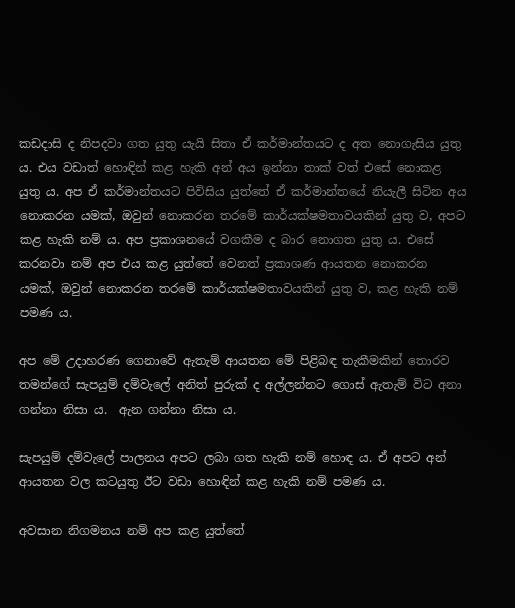කඩදාසි ද නිපදවා ගත යුතු යැයි සිතා ඒ කර්මාන්තයට ද අත නොගැසිය යුතු ය. එය වඩාත් හොඳින් කළ හැකි අන් අය ඉන්නා තාක් වත් එසේ නොකළ යුතු ය. අප ඒ කර්මාන්තයට පිවිසිය යුත්තේ ඒ කර්මාන්තයේ නියැලී සිටින අය නොකරන යමක්, ඔවුන් නොකරන තරමේ කාර්යක්ෂමතාවයකින් යුතු ව, අපට කළ හැකි නම් ය. අප ප්‍රකාශනයේ වගකීම ද බාර නොගත යුතු ය. එසේ කරනවා නම් අප එය කළ යුත්තේ වෙනත් ප්‍රකාශණ ආයතන නොකරන යමක්, ඔවුන් නොකරන තරමේ කාර්යක්ෂමතාවයකින් යුතු ව, කළ හැකි නම් පමණ ය.

අප මේ උදාහරණ ගෙනාවේ ඇතැම් ආයතන මේ පිළිබඳ තැකීමකින් තොරව තමන්ගේ සැපයුම් දම්වැලේ අනිත් පුරුක් ද අල්ලන්නට ගොස් ඇතැම් විට අනා ගන්නා නිසා ය.  ඇන ගන්නා නිසා ය.

සැපයුම් දම්වැලේ පාලනය අපට ලබා ගත හැකි නම් හොඳ ය. ඒ අපට අන් ආයතන වල කටයුතු ඊට වඩා හොඳින් කළ හැකි නම් පමණ ය.

අවසාන නිගමනය නම් අප කළ යුත්තේ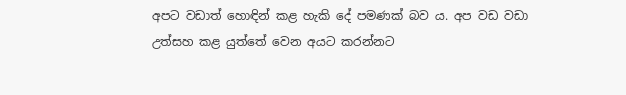අපට වඩාත් හොඳින් කළ හැකි දේ පමණක් බව ය. අප වඩ වඩා උත්සහ කළ යුත්තේ වෙන අයට කරන්නට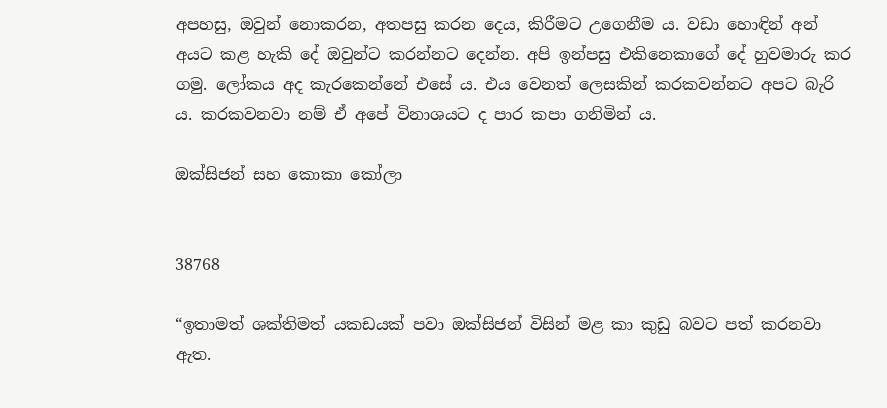අපහසු, ඔවුන් නොකරන, අතපසු කරන දෙය, කිරීමට උගෙනීම ය. වඩා හොඳින් අන් අයට කළ හැකි දේ ඔවුන්ට කරන්නට දෙන්න. අපි ඉන්පසු එකිනෙකාගේ දේ හුවමාරු කර ගමු. ලෝකය අද කැරකෙන්නේ එසේ ය. එය වෙනත් ලෙසකින් කරකවන්නට අපට බැරි ය. කරකවනවා නම් ඒ අපේ විනාශයට ද පාර කපා ගනිමින් ය.

ඔක්සිජන් සහ කොකා කෝලා


38768

“ඉතාමත් ශක්තිමත් යකඩයක් පවා ඔක්සිජන් විසින් මළ කා කුඩු බවට පත් කරනවා ඇත.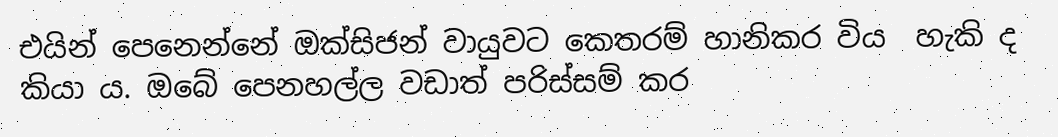එයින් පෙනෙන්නේ ඔක්සිජන් වායුවට කෙතරම් හානිකර විය  හැකි ද කියා ය. ඔබේ පෙනහල්ල වඩාත් පරිස්සම් කර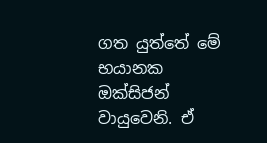ගත යුත්තේ මේ භයානක ඔක්සිජන් වායුවෙනි. ඒ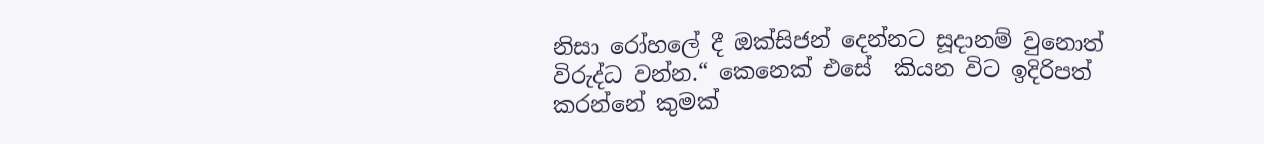නිසා රෝහලේ දී ඔක්සිජන් දෙන්නට සූදානම් වුනොත් විරුද්ධ වන්න.“ කෙනෙක් එසේ  කියන විට ඉදිරිපත් කරන්නේ කුමක්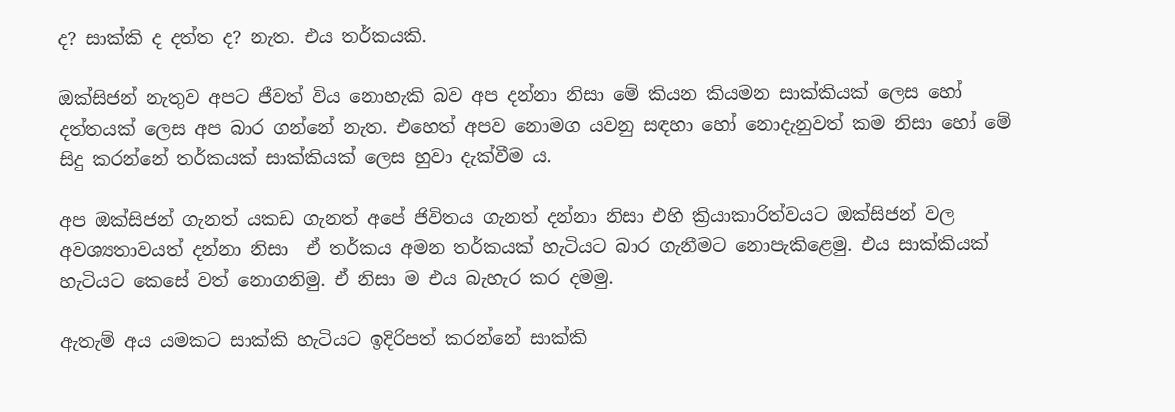ද? සාක්කි ද දත්ත ද? නැත. එය තර්කයකි.

ඔක්සිජන් නැතුව අපට ජීවත් විය නොහැකි බව අප දන්නා නිසා මේ කියන කියමන සාක්කියක් ලෙස හෝ දත්තයක් ලෙස අප බාර ගන්නේ නැත. එහෙත් අපව නොමග යවනු සඳහා හෝ නොදැනුවත් කම නිසා හෝ මේ සිදු කරන්නේ තර්කයක් සාක්කියක් ලෙස හුවා දැක්වීම ය.

අප ඔක්සිජන් ගැනත් යකඩ ගැනත් අපේ ජිවිතය ගැනත් දන්නා නිසා එහි ක්‍රියාකාරිත්වයට ඔක්සිජන් වල අවශ්‍යතාවයත් දන්නා නිසා  ඒ තර්කය අමන තර්කයක් හැටියට බාර ගැනීමට නොපැකිළෙමු. එය සාක්කියක් හැටියට කෙසේ වත් නොගනිමු. ඒ නිසා ම එය බැහැර කර දමමු.

ඇතැම් අය යමකට සාක්කි හැටියට ඉදිරිපත් කරන්නේ සාක්කි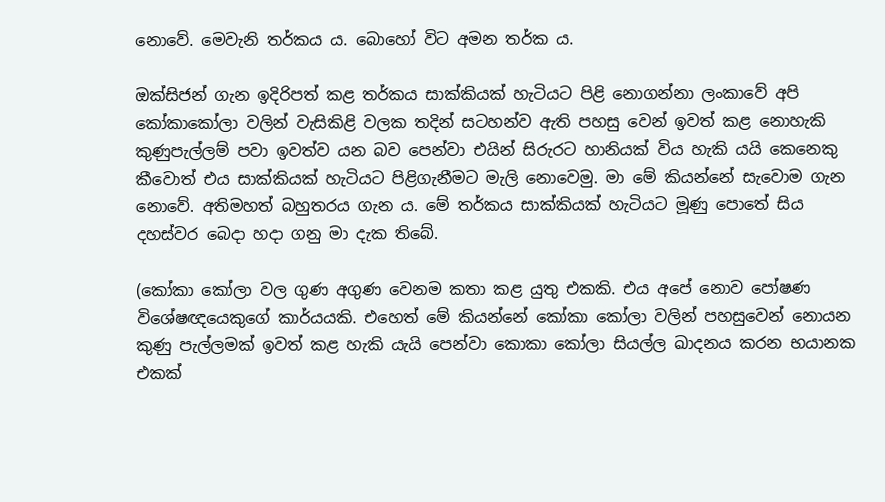නොවේ. මෙවැනි තර්කය ය. බොහෝ විට අමන තර්ක ය.

ඔක්සිජන් ගැන ඉදිරිපත් කළ තර්කය සාක්කියක් හැටියට පිළි නොගන්නා ලංකාවේ අපි කෝකාකෝලා වලින් වැසිකිළි වලක තදින් සටහන්ව ඇති පහසු වෙන් ඉවත් කළ නොහැකි කුණුපැල්ලම් පවා ඉවත්ව යන බව පෙන්වා එයින් සිරුරට හානියක් විය හැකි යයි කෙනෙකු කීවොත් එය සාක්කියක් හැටියට පිළිගැනීමට මැලි නොවෙමු. මා මේ කියන්නේ සැවොම ගැන නොවේ. අතිමහත් බහුතරය ගැන ය. මේ තර්කය සාක්කියක් හැටියට මූණු පොතේ සිය දහස්වර බෙදා හදා ගනු මා දැක තිබේ.

(කෝකා කෝලා වල ගුණ අගුණ වෙනම කතා කළ යුතු එකකි. එය අපේ නොව පෝෂණ විශේෂඥයෙකුගේ කාර්යයකි. එහෙත් මේ කියන්නේ කෝකා කෝලා වලින් පහසුවෙන් නොයන කුණු පැල්ලමක් ඉවත් කළ හැකි යැයි පෙන්වා කොකා කෝලා සියල්ල ඛාදනය කරන භයානක එකක්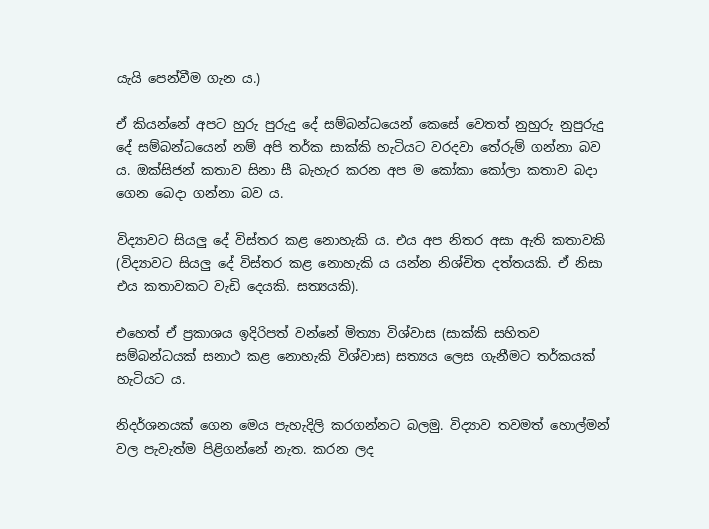යැයි පෙන්වීම ගැන ය.)

ඒ කියන්නේ අපට හුරු පුරුදු දේ සම්බන්ධයෙන් කෙසේ වෙතත් නුහුරු නුපුරුදු දේ සම්බන්ධයෙන් නම් අපි තර්ක සාක්කි හැටියට වරදවා තේරුම් ගන්නා බව ය. ඔක්සිජන් කතාව සිනා සී බැහැර කරන අප ම කෝකා කෝලා කතාව බදා ගෙන බෙදා ගන්නා බව ය.

විද්‍යාවට සියලු දේ විස්තර කළ නොහැකි ය. එය අප නිතර අසා ඇති කතාවකි (විද්‍යාවට සියලු දේ විස්තර කළ නොහැකි ය යන්න නිශ්චිත දත්තයකි. ඒ නිසා එය කතාවකට වැඩි දෙයකි. සත්‍යයකි).

එහෙත් ඒ ප්‍රකාශය ඉදිරිපත් වන්නේ මිත්‍යා විශ්වාස (සාක්කි සහිතව සම්බන්ධයක් සනාථ කළ නොහැකි විශ්වාස) සත්‍යය ලෙස ගැනීමට තර්කයක් හැටියට ය.

නිදර්ශනයක් ගෙන මෙය පැහැදිලි කරගන්නට බලමු. විද්‍යාව තවමත් හොල්මන් වල පැවැත්ම පිළිගන්නේ නැත. කරන ලද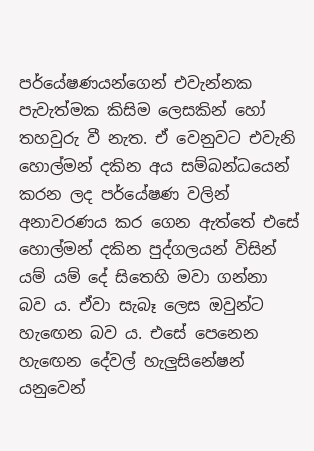පර්යේෂණයන්ගෙන් එවැන්නක පැවැත්මක කිසිම ලෙසකින් හෝ තහවුරු වී නැත. ඒ වෙනුවට එවැනි හොල්මන් දකින අය සම්බන්ධයෙන් කරන ලද පර්යේෂණ වලින් අනාවරණය කර ගෙන ඇත්තේ එසේ හොල්මන් දකින පුද්ගලයන් විසින් යම් යම් දේ සිතෙහි මවා ගන්නා බව ය. ඒවා සැබෑ ලෙස ඔවුන්ට හැඟෙන බව ය. එසේ පෙනෙන හැඟෙන දේවල් හැලුසිනේෂන් යනුවෙන්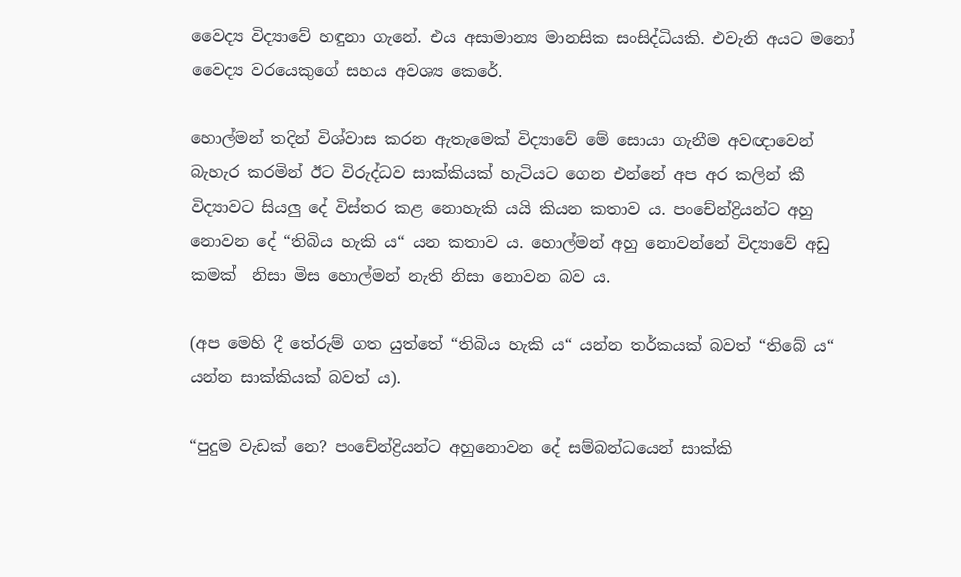වෛද්‍ය විද්‍යාවේ හඳුනා ගැනේ. එය අසාමාන්‍ය මානසික සංසිද්ධියකි. එවැනි අයට මනෝ වෛද්‍ය වරයෙකුගේ සහය අවශ්‍ය කෙරේ.

හොල්මන් තදින් විශ්වාස කරන ඇතැමෙක් විද්‍යාවේ මේ සොයා ගැනීම අවඥාවෙන් බැහැර කරමින් ඊට විරුද්ධව සාක්කියක් හැටියට ගෙන එන්නේ අප අර කලින් කී විද්‍යාවට සියලු දේ විස්තර කළ නොහැකි යයි කියන කතාව ය. පංචේන්ද්‍රියන්ට අහු නොවන දේ “තිබිය හැකි ය“ යන කතාව ය. හොල්මන් අහු නොවන්නේ විද්‍යාවේ අඩු කමක්  නිසා මිස හොල්මන් නැති නිසා නොවන බව ය.

(අප මෙහි දී තේරුම් ගත යුත්තේ “තිබිය හැකි ය“ යන්න තර්කයක් බවත් “තිබේ ය“ යන්න සාක්කියක් බවත් ය).

“පුදුම වැඩක් නෙ? පංචේන්ද්‍රියන්ට අහුනොවන දේ සම්බන්ධයෙන් සාක්කි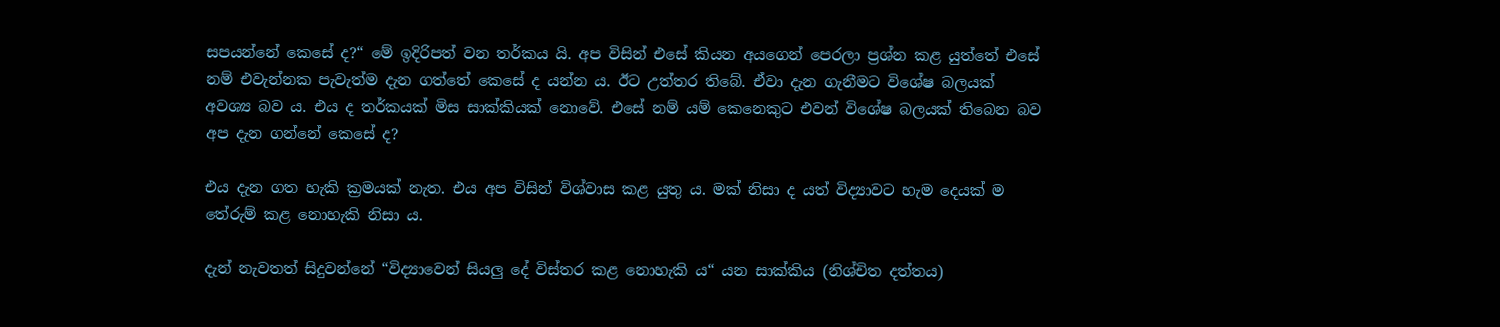සපයන්නේ කෙසේ ද?“ මේ ඉදිරිපත් වන තර්කය යි. අප විසින් එසේ කියන අයගෙන් පෙරලා ප්‍රශ්න කළ යුත්තේ එසේ නම් එවැන්නක පැවැත්ම දැන ගත්තේ කෙසේ ද යන්න ය. ඊට උත්තර තිබේ. ඒවා දැන ගැනීමට විශේෂ බලයක් අවශ්‍ය බව ය. එය ද තර්කයක් මිස සාක්කියක් නොවේ. එසේ නම් යම් කෙනෙකුට එවන් විශේෂ බලයක් තිබෙන බව අප දැන ගන්නේ කෙසේ ද?

එය දැන ගත හැකි ක්‍රමයක් නැත. එය අප විසින් විශ්වාස කළ යුතු ය. මක් නිසා ද යත් විද්‍යාවට හැම දෙයක් ම තේරුම් කළ නොහැකි නිසා ය.

දැන් නැවතත් සිදුවන්නේ “විද්‍යාවෙන් සියලු දේ විස්තර කළ නොහැකි ය“ යන සාක්කිය (නිශ්චිත දත්තය)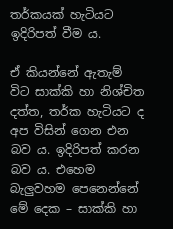තර්කයක් හැටියට ඉදිරිපත් වීම ය.

ඒ කියන්නේ ඇතැම් විට සාක්කි හා නිශ්චිත දත්ත, තර්ක හැටියට ද අප විසින් ගෙන එන බව ය. ඉදිරිපත් කරන බව ය. එහෙම බැලුවහම පෙනෙන්නේ මේ දෙක – සාක්කි හා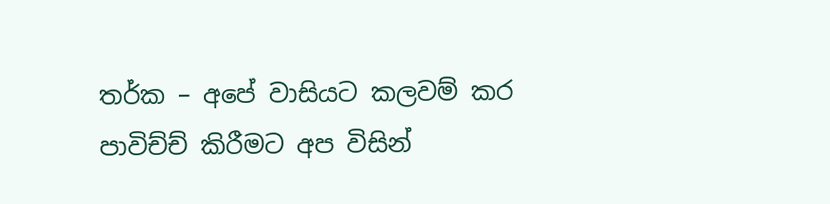තර්ක – අපේ වාසියට කලවම් කර පාවිච්ච් කිරීමට අප විසින්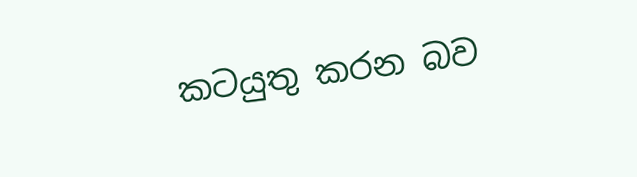කටයුතු කරන බව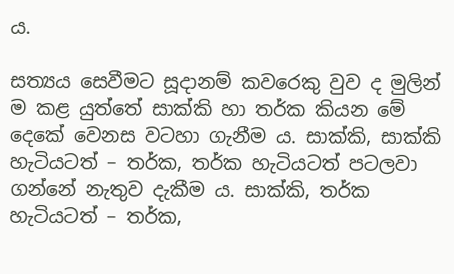ය.

සත්‍යය සෙවීමට සූදානම් කවරෙකු වුව ද මුලින් ම කළ යුත්තේ සාක්කි හා තර්ක කියන මේ දෙකේ වෙනස වටහා ගැනීම ය. සාක්කි, සාක්කි හැටියටත් – තර්ක, තර්ක හැටියටත් පටලවා ගන්නේ නැතුව දැකීම ය. සාක්කි, තර්ක හැටියටත් – තර්ක,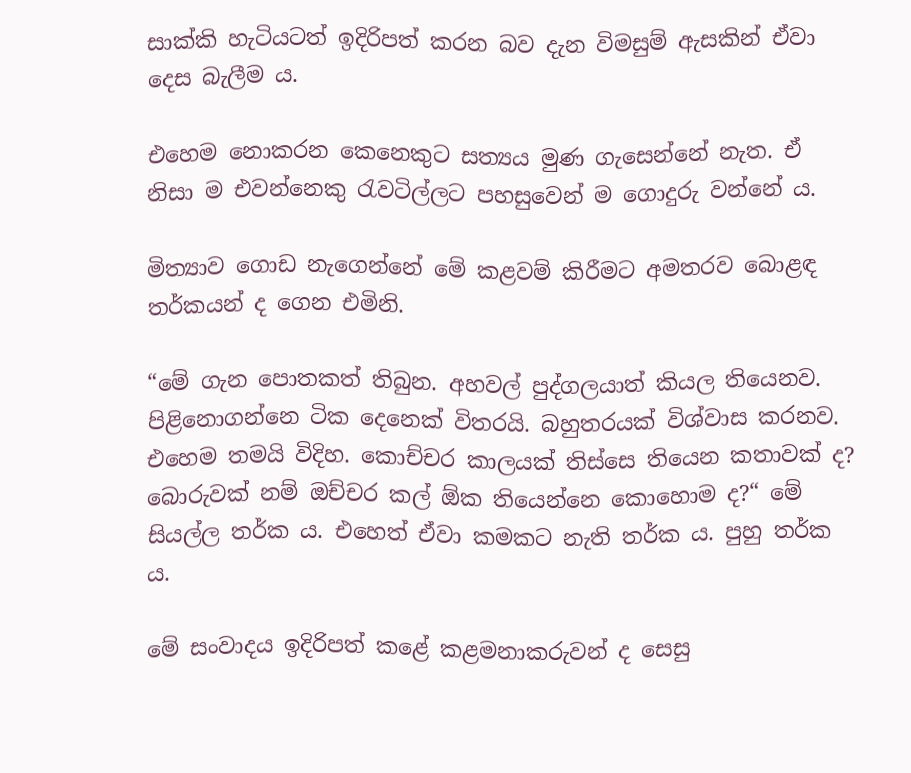සාක්කි හැටියටත් ඉදිරිපත් කරන බව දැන විමසුම් ඇසකින් ඒවා දෙස බැලීම ය.

එහෙම නොකරන කෙනෙකුට සත්‍යය මුණ ගැසෙන්නේ නැත. ඒ නිසා ම එවන්නෙකු රැවටිල්ලට පහසුවෙන් ම ගොදුරු වන්නේ ය.

මිත්‍යාව ගොඩ නැගෙන්නේ මේ කළවම් කිරීමට අමතරව බොළඳ තර්කයන් ද ගෙන එමිනි.

“මේ ගැන පොතකත් තිබුන. අහවල් පුද්ගලයාත් කියල තියෙනව. පිළිනොගන්නෙ ටික දෙනෙක් විතරයි. බහුතරයක් විශ්වාස කරනව. එහෙම තමයි විදිහ. කොච්චර කාලයක් තිස්සෙ තියෙන කතාවක් ද? බොරුවක් නම් ඔච්චර කල් ඕක තියෙන්නෙ කොහොම ද?“ මේ සියල්ල තර්ක ය. එහෙත් ඒවා කමකට නැති තර්ක ය. පුහු තර්ක ය.

මේ සංවාදය ඉදිරිපත් කළේ කළමනාකරුවන් ද සෙසු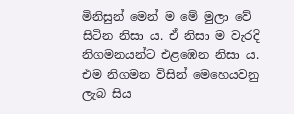මිනිසුන් මෙන් ම මේ මුලා වේ සිටින නිසා ය. ඒ නිසා ම වැරදි නිගමනයන්ට එළඹෙන නිසා ය. එම නිගමන විසින් මෙහෙයවනු ලැබ සිය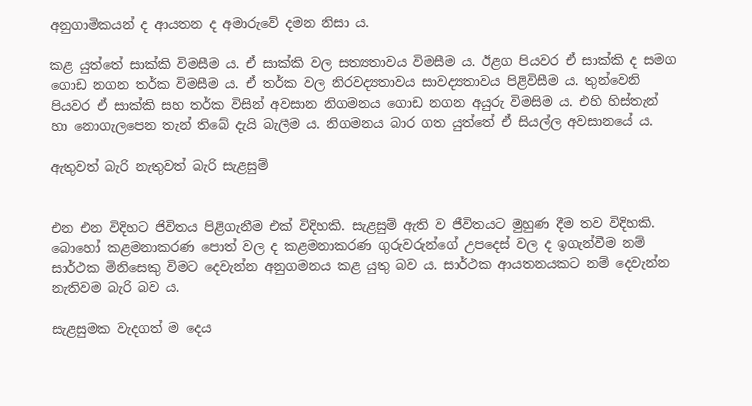අනුගාමිකයන් ද ආයතන ද අමාරුවේ දමන නිසා ය.

කළ යුත්තේ සාක්කි විමසීම ය. ඒ සාක්කි වල සත්‍යතාවය විමසීම ය. ඊළග පියවර ඒ සාක්කි ද සමග ගොඩ නගන තර්ක විමසීම ය. ඒ තර්ක වල නිරවද්‍යතාවය සාවද්‍යතාවය පිළිවිසීම ය. තුන්වෙනි පියවර ඒ සාක්කි සහ තර්ක විසින් අවසාන නිගමනය ගොඩ නගන අයුරු විමසිම ය. එහි හිස්තැන් හා නොගැලපෙන තැන් තිබේ දැයි බැලීම ය. නිගමනය බාර ගත යුත්තේ ඒ සියල්ල අවසානයේ ය.

ඇතුවත් බැරි නැතුවත් බැරි සැළසුම්


එන එන විදිහට ජිවිතය පිළිගැනීම එක් විදිහකි. සැළසුම් ඇති ව ජීවිතයට මුහුණ දීම තව විදිහකි. බොහෝ කළමනාකරණ පොත් වල ද කළමනාකරණ ගුරුවරුන්ගේ උපදෙස් වල ද ඉගැන්වීම නම් සාර්ථක මිනිසෙකු විමට දෙවැන්න අනුගමනය කළ යුතු බව ය. සාර්ථක ආයතනයකට නම් දෙවැන්න නැතිවම බැරි බව ය.

සැළසුමක වැදගත් ම දෙය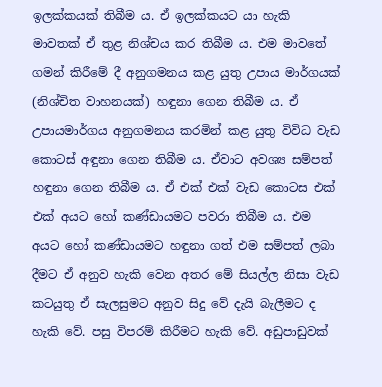ඉලක්කයක් තිබීම ය. ඒ ඉලක්කයට යා හැකි මාවතක් ඒ තුළ නිශ්චය කර තිබීම ය. එම මාවතේ ගමන් කිරීමේ දී අනුගමනය කළ යුතු උපාය මාර්ගයක් (නිශ්චිත වාහනයක්) හඳුනා ගෙන තිබීම ය. ඒ උපායමාර්ගය අනුගමනය කරමින් කළ යුතු විවිධ වැඩ කොටස් අඳුනා ගෙන තිබීම ය. ඒවාට අවශ්‍ය සම්පත් හඳුනා ගෙන තිබීම ය. ඒ එක් එක් වැඩ කොටස එක් එක් අයට හෝ කණ්ඩායමට පවරා තිබීම ය. එම අයට හෝ කණ්ඩායමට හඳුනා ගත් එම සම්පත් ලබා දීමට ඒ අනුව හැකි වෙන අතර මේ සියල්ල නිසා වැඩ කටයුතු ඒ සැලසුමට අනුව සිදු වේ දැයි බැලීමට ද හැකි වේ. පසු විපරම් කිරීමට හැකි වේ. අඩුපාඩුවක්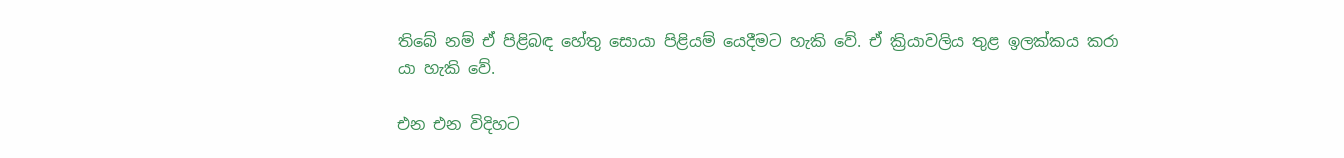තිබේ නම් ඒ පිළිබඳ හේතු සොයා පිළියම් යෙදීමට හැකි වේ. ඒ ක්‍රියාවලිය තුළ ඉලක්කය කරා යා හැකි වේ.

එන එන විදිහට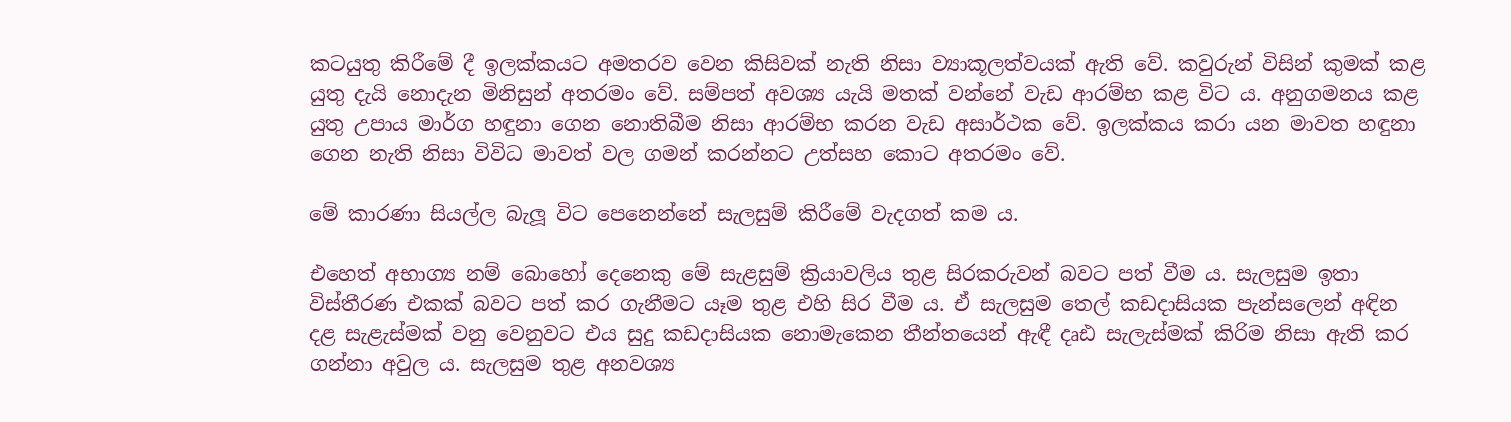කටයුතු කිරීමේ දී ඉලක්කයට අමතරව වෙන කිසිවක් නැති නිසා ව්‍යාකූලත්වයක් ඇති වේ. කවුරුන් විසින් කුමක් කළ යුතු දැයි නොදැන මිනිසුන් අතරමං වේ. සම්පත් අවශ්‍ය යැයි මතක් වන්නේ වැඩ ආරම්භ කළ විට ය. අනුගමනය කළ යුතු උපාය මාර්ග හඳුනා ගෙන නොතිබීම නිසා ආරම්භ කරන වැඩ අසාර්ථක වේ. ඉලක්කය කරා යන මාවත හඳුනා ගෙන නැති නිසා විවිධ මාවත් වල ගමන් කරන්නට උත්සහ කොට අතරමං වේ.

මේ කාරණා සියල්ල බැලූ විට පෙනෙන්නේ සැලසුම් කිරීමේ වැදගත් කම ය.

එහෙත් අභාග්‍ය නම් බොහෝ දෙනෙකු මේ සැළසුම් ක්‍රියාවලිය තුළ සිරකරුවන් බවට පත් වීම ය. සැලසුම ඉතා විස්තීරණ එකක් බවට පත් කර ගැනීමට යෑම තුළ එහි සිර වීම ය. ඒ සැලසුම තෙල් කඩදාසියක පැන්සලෙන් අඳින දළ සැළැස්මක් වනු වෙනුවට එය සුදු කඩදාසියක නොමැකෙන තීන්තයෙන් ඇඳී දෘඪ සැලැස්මක් කිරිම නිසා ඇති කර ගන්නා අවුල ය. සැලසුම තුළ අනවශ්‍ය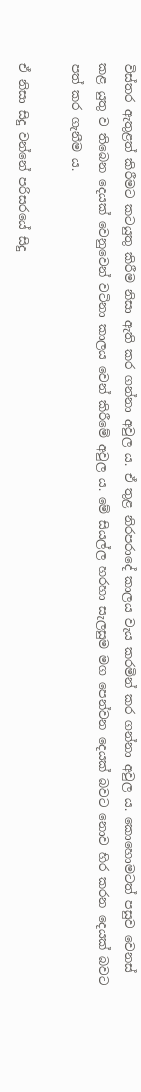විස්තර ඇතුළත් කිරීමට කටයුතු කිරීම නිසා ඇති කර ගන්නා අවුල ය. ඒ තුළ නිරපරාදේ කාලය වැය කරමින් කර ගන්නා අවුල ය. කොහොමටත් පසුව වෙනස් කළ යුතු ව තිබෙන දෙයක් වෙනුවෙන් වටිනා කාලය වෙන් කිරීමේ අවුල ය. මේ සියල්ල හරහා සැලසුම මග පෙන්වන දෙයක් බවට නොව හිර කරන දෙයක් බවට පත් කර ගැනීම ය.

ඒ නිසා සිදු වන්නේ පරිසරයේ සිදු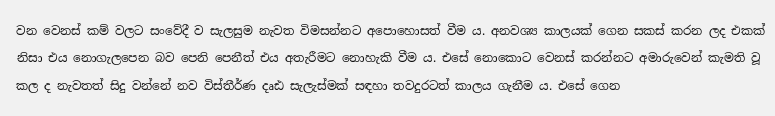වන වෙනස් කම් වලට සංවේදී ව සැලසුම නැවත විමසන්නට අපොහොසත් වීම ය. අනවශ්‍ය කාලයක් ගෙන සකස් කරන ලද එකක් නිසා එය නොගැලපෙන බව පෙනි පෙනීත් එය අතැරීමට නොහැකි වීම ය. එසේ නොකොට වෙනස් කරන්නට අමාරුවෙන් කැමති වූ කල ද නැවතත් සිදු වන්නේ නව විස්තීර්ණ දෘඪ සැලැස්මක් සඳහා තවදුරටත් කාලය ගැනීම ය. එසේ ගෙන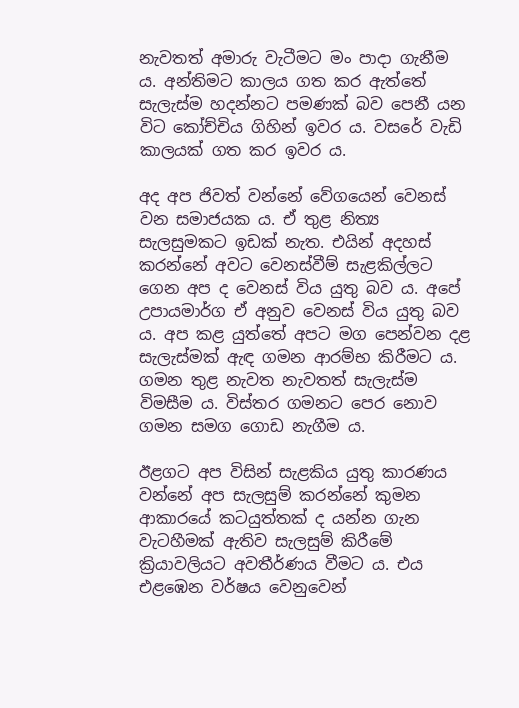නැවතත් අමාරු වැටීමට මං පාදා ගැනීම ය. අන්තිමට කාලය ගත කර ඇත්තේ සැලැස්ම හදන්නට පමණක් බව පෙනී යන විට කෝච්චිය ගිහින් ඉවර ය. වසරේ වැඩි කාලයක් ගත කර ඉවර ය.

අද අප ජිවත් වන්නේ වේගයෙන් වෙනස් වන සමාජයක ය. ඒ තුළ නිත්‍ය සැලසුමකට ඉඩක් නැත. එයින් අදහස් කරන්නේ අවට වෙනස්වීම් සැළකිල්ලට ගෙන අප ද වෙනස් විය යුතු බව ය. අපේ උපායමාර්ග ඒ අනුව වෙනස් විය යුතු බව ය. අප කළ යුත්තේ අපට මග පෙන්වන දළ සැලැස්මක් ඇඳ ගමන ආරම්භ කිරීමට ය. ගමන තුළ නැවත නැවතත් සැලැස්ම විමසීම ය. විස්තර ගමනට පෙර නොව ගමන සමග ගොඩ නැගීම ය.

ඊළගට අප විසින් සැළකිය යුතු කාරණය වන්නේ අප සැලසුම් කරන්නේ කුමන ආකාරයේ කටයුත්තක් ද යන්න ගැන වැටහීමක් ඇතිව සැලසුම් කිරීමේ ක්‍රියාවලියට අවතීර්ණය වීමට ය. එය එළඹෙන වර්ෂය වෙනුවෙන්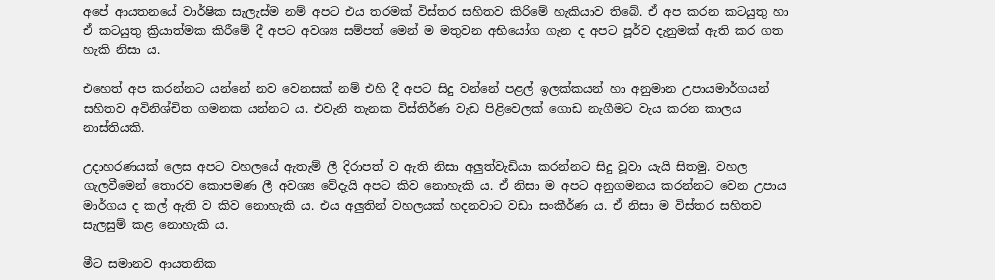අපේ ආයතනයේ වාර්ෂික සැලැස්ම නම් අපට එය තරමක් විස්තර සහිතව කිරිමේ හැකියාව තිබේ. ඒ අප කරන කටයුතු හා ඒ කටයුතු ක්‍රියාත්මක කිරීමේ දී අපට අවශ්‍ය සම්පත් මෙන් ම මතුවන අභියෝග ගැන ද අපට පූර්ව දැනුමක් ඇති කර ගත හැකි නිසා ය.

එහෙත් අප කරන්නට යන්නේ නව වෙනසක් නම් එහි දී අපට සිදු වන්නේ පළල් ඉලක්කයන් හා අනුමාන උපායමාර්ගයන් සහිතව අවිනිශ්චිත ගමනක යන්නට ය. එවැනි තැනක විස්තිර්ණ වැඩ පිළිවෙලක් ගොඩ නැගීමට වැය කරන කාලය නාස්තියකි.

උදාහරණයක් ලෙස අපට වහලයේ ඇතැම් ලී දිරාපත් ව ඇති නිසා අලුත්වැඩියා කරන්නට සිදු වූවා යැයි සිතමු. වහල ගැලවීමෙන් තොරව කොපමණ ලී අවශ්‍ය වේදැයි අපට කිව නොහැකි ය. ඒ නිසා ම අපට අනුගමනය කරන්නට වෙන උපාය මාර්ගය ද කල් ඇති ව කිව නොහැකි ය. එය අලුතින් වහලයක් හදනවාට වඩා සංකීර්ණ ය. ඒ නිසා ම විස්තර සහිතව සැලසුම් කළ නොහැකි ය.

මීට සමානව ආයතනික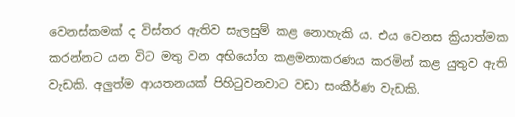වෙනස්කමක් ද විස්තර ඇතිව සැලසුම් කළ නොහැකි ය. එය වෙනස ක්‍රියාත්මක කරන්නට යන විට මතු වන අභියෝග කළමනාකරණය කරමින් කළ යුතුව ඇති වැඩකි. අලුත්ම ආයතනයක් පිහිටුවනවාට වඩා සංකීර්ණ වැඩකි.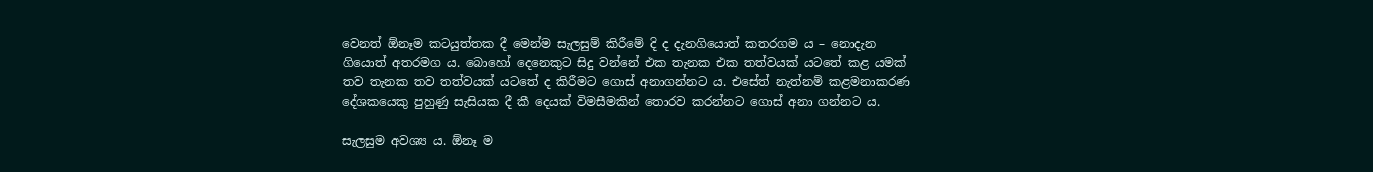වෙනත් ඕනෑම කටයුත්තක දී මෙන්ම සැලසුම් කිරීමේ දි ද දැනගියොත් කතරගම ය – නොදැන ගියොත් අතරමග ය. බොහෝ දෙනෙකුට සිදු වන්නේ එක තැනක එක තත්වයක් යටතේ කළ යමක් තව තැනක තව තත්වයක් යටතේ ද කිරීමට ගොස් අනාගන්නට ය. එසේත් නැත්නම් කළමනාකරණ දේශකයෙකු පුහුණු සැසියක දී කී දෙයක් විමසීමකින් තොරව කරන්නට ගොස් අනා ගන්නට ය.

සැලසුම අවශ්‍ය ය. ඕනෑ ම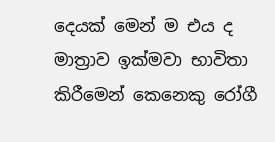දෙයක් මෙන් ම එය ද මාත්‍රාව ඉක්මවා භාවිතා කිරීමෙන් කෙනෙකු රෝගී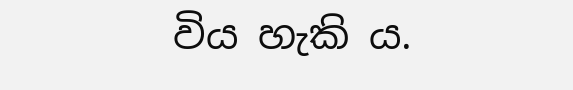විය හැකි ය.